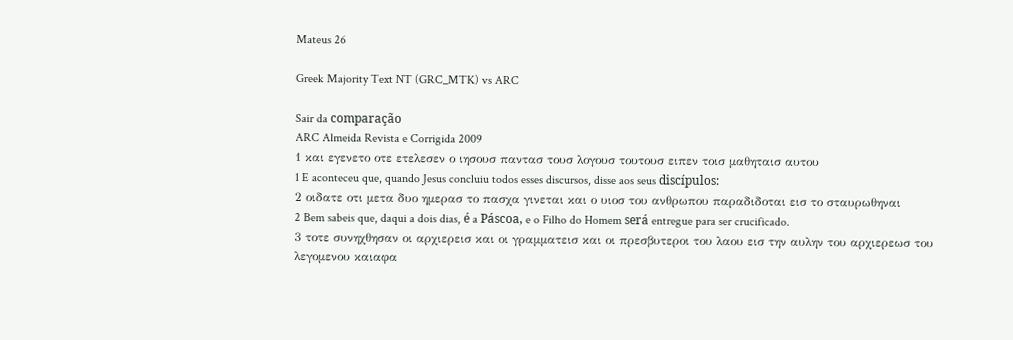Mateus 26

Greek Majority Text NT (GRC_MTK) vs ARC

Sair da comparação
ARC Almeida Revista e Corrigida 2009
1 και εγενετο οτε ετελεσεν ο ιησουσ παντασ τουσ λογουσ τουτουσ ειπεν τοισ μαθηταισ αυτου
1 E aconteceu que, quando Jesus concluiu todos esses discursos, disse aos seus discípulos:
2 οιδατε οτι μετα δυο ημερασ το πασχα γινεται και ο υιοσ του ανθρωπου παραδιδοται εισ το σταυρωθηναι
2 Bem sabeis que, daqui a dois dias, é a Páscoa, e o Filho do Homem será entregue para ser crucificado.
3 τοτε συνηχθησαν οι αρχιερεισ και οι γραμματεισ και οι πρεσβυτεροι του λαου εισ την αυλην του αρχιερεωσ του λεγομενου καιαφα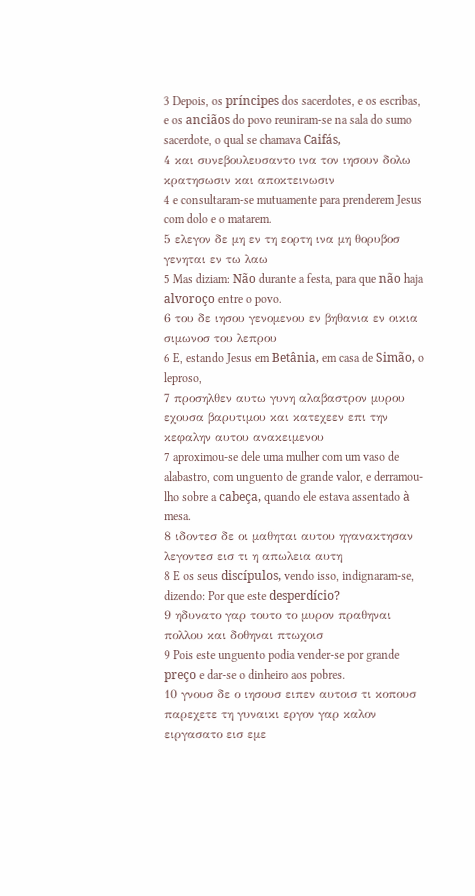3 Depois, os príncipes dos sacerdotes, e os escribas, e os anciãos do povo reuniram-se na sala do sumo sacerdote, o qual se chamava Caifás,
4 και συνεβουλευσαντο ινα τον ιησουν δολω κρατησωσιν και αποκτεινωσιν
4 e consultaram-se mutuamente para prenderem Jesus com dolo e o matarem.
5 ελεγον δε μη εν τη εορτη ινα μη θορυβοσ γενηται εν τω λαω
5 Mas diziam: Não durante a festa, para que não haja alvoroço entre o povo.
6 του δε ιησου γενομενου εν βηθανια εν οικια σιμωνοσ του λεπρου
6 E, estando Jesus em Betânia, em casa de Simão, o leproso,
7 προσηλθεν αυτω γυνη αλαβαστρον μυρου εχουσα βαρυτιμου και κατεχεεν επι την κεφαλην αυτου ανακειμενου
7 aproximou-se dele uma mulher com um vaso de alabastro, com unguento de grande valor, e derramou-lho sobre a cabeça, quando ele estava assentado à mesa.
8 ιδοντεσ δε οι μαθηται αυτου ηγανακτησαν λεγοντεσ εισ τι η απωλεια αυτη
8 E os seus discípulos, vendo isso, indignaram-se, dizendo: Por que este desperdício?
9 ηδυνατο γαρ τουτο το μυρον πραθηναι πολλου και δοθηναι πτωχοισ
9 Pois este unguento podia vender-se por grande preço e dar-se o dinheiro aos pobres.
10 γνουσ δε ο ιησουσ ειπεν αυτοισ τι κοπουσ παρεχετε τη γυναικι εργον γαρ καλον ειργασατο εισ εμε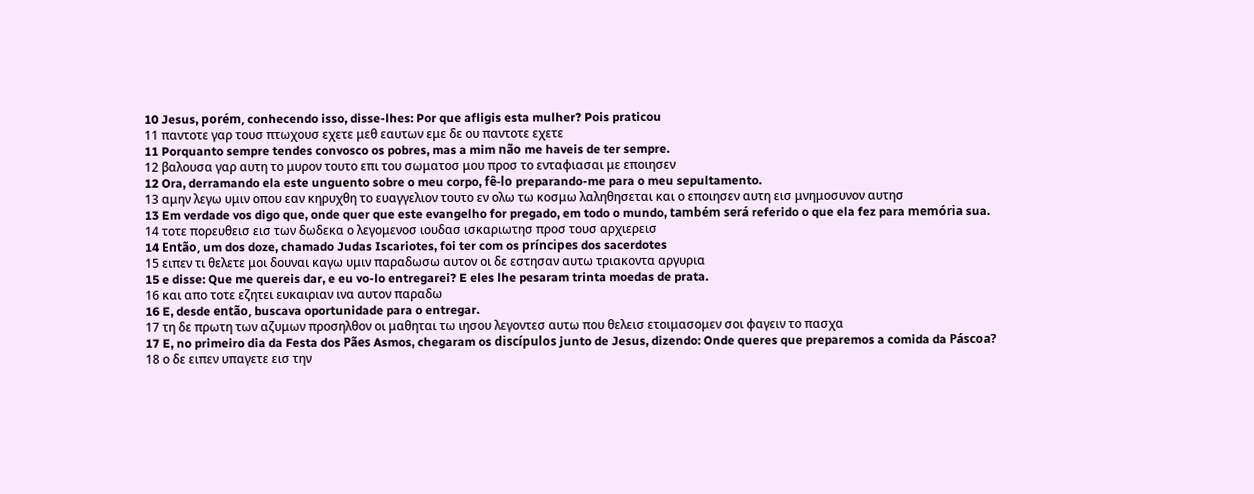10 Jesus, porém, conhecendo isso, disse-lhes: Por que afligis esta mulher? Pois praticou
11 παντοτε γαρ τουσ πτωχουσ εχετε μεθ εαυτων εμε δε ου παντοτε εχετε
11 Porquanto sempre tendes convosco os pobres, mas a mim não me haveis de ter sempre.
12 βαλουσα γαρ αυτη το μυρον τουτο επι του σωματοσ μου προσ το ενταφιασαι με εποιησεν
12 Ora, derramando ela este unguento sobre o meu corpo, fê-lo preparando-me para o meu sepultamento.
13 αμην λεγω υμιν οπου εαν κηρυχθη το ευαγγελιον τουτο εν ολω τω κοσμω λαληθησεται και ο εποιησεν αυτη εισ μνημοσυνον αυτησ
13 Em verdade vos digo que, onde quer que este evangelho for pregado, em todo o mundo, também será referido o que ela fez para memória sua.
14 τοτε πορευθεισ εισ των δωδεκα ο λεγομενοσ ιουδασ ισκαριωτησ προσ τουσ αρχιερεισ
14 Então, um dos doze, chamado Judas Iscariotes, foi ter com os príncipes dos sacerdotes
15 ειπεν τι θελετε μοι δουναι καγω υμιν παραδωσω αυτον οι δε εστησαν αυτω τριακοντα αργυρια
15 e disse: Que me quereis dar, e eu vo-lo entregarei? E eles lhe pesaram trinta moedas de prata.
16 και απο τοτε εζητει ευκαιριαν ινα αυτον παραδω
16 E, desde então, buscava oportunidade para o entregar.
17 τη δε πρωτη των αζυμων προσηλθον οι μαθηται τω ιησου λεγοντεσ αυτω που θελεισ ετοιμασομεν σοι φαγειν το πασχα
17 E, no primeiro dia da Festa dos Pães Asmos, chegaram os discípulos junto de Jesus, dizendo: Onde queres que preparemos a comida da Páscoa?
18 ο δε ειπεν υπαγετε εισ την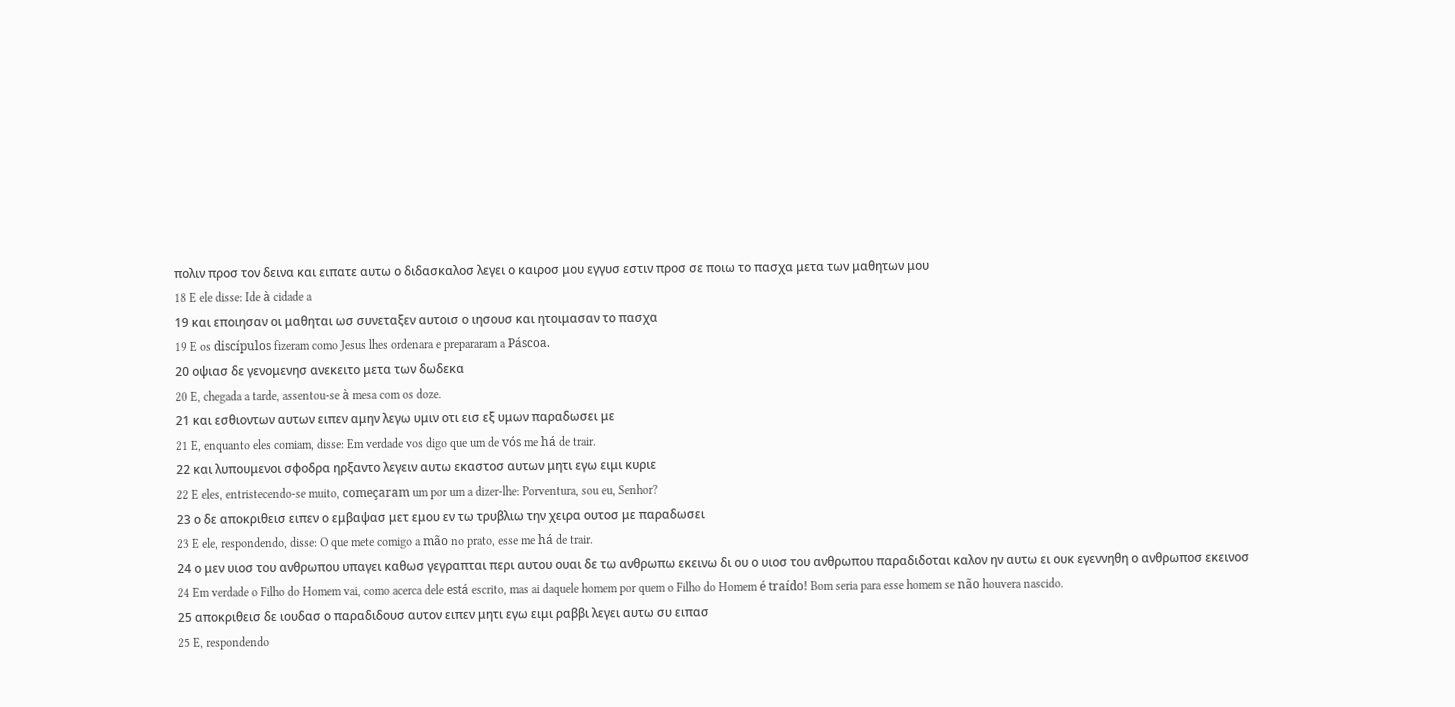πολιν προσ τον δεινα και ειπατε αυτω ο διδασκαλοσ λεγει ο καιροσ μου εγγυσ εστιν προσ σε ποιω το πασχα μετα των μαθητων μου
18 E ele disse: Ide à cidade a
19 και εποιησαν οι μαθηται ωσ συνεταξεν αυτοισ ο ιησουσ και ητοιμασαν το πασχα
19 E os discípulos fizeram como Jesus lhes ordenara e prepararam a Páscoa.
20 οψιασ δε γενομενησ ανεκειτο μετα των δωδεκα
20 E, chegada a tarde, assentou-se à mesa com os doze.
21 και εσθιοντων αυτων ειπεν αμην λεγω υμιν οτι εισ εξ υμων παραδωσει με
21 E, enquanto eles comiam, disse: Em verdade vos digo que um de vós me há de trair.
22 και λυπουμενοι σφοδρα ηρξαντο λεγειν αυτω εκαστοσ αυτων μητι εγω ειμι κυριε
22 E eles, entristecendo-se muito, começaram um por um a dizer-lhe: Porventura, sou eu, Senhor?
23 ο δε αποκριθεισ ειπεν ο εμβαψασ μετ εμου εν τω τρυβλιω την χειρα ουτοσ με παραδωσει
23 E ele, respondendo, disse: O que mete comigo a mão no prato, esse me há de trair.
24 ο μεν υιοσ του ανθρωπου υπαγει καθωσ γεγραπται περι αυτου ουαι δε τω ανθρωπω εκεινω δι ου ο υιοσ του ανθρωπου παραδιδοται καλον ην αυτω ει ουκ εγεννηθη ο ανθρωποσ εκεινοσ
24 Em verdade o Filho do Homem vai, como acerca dele está escrito, mas ai daquele homem por quem o Filho do Homem é traído! Bom seria para esse homem se não houvera nascido.
25 αποκριθεισ δε ιουδασ ο παραδιδουσ αυτον ειπεν μητι εγω ειμι ραββι λεγει αυτω συ ειπασ
25 E, respondendo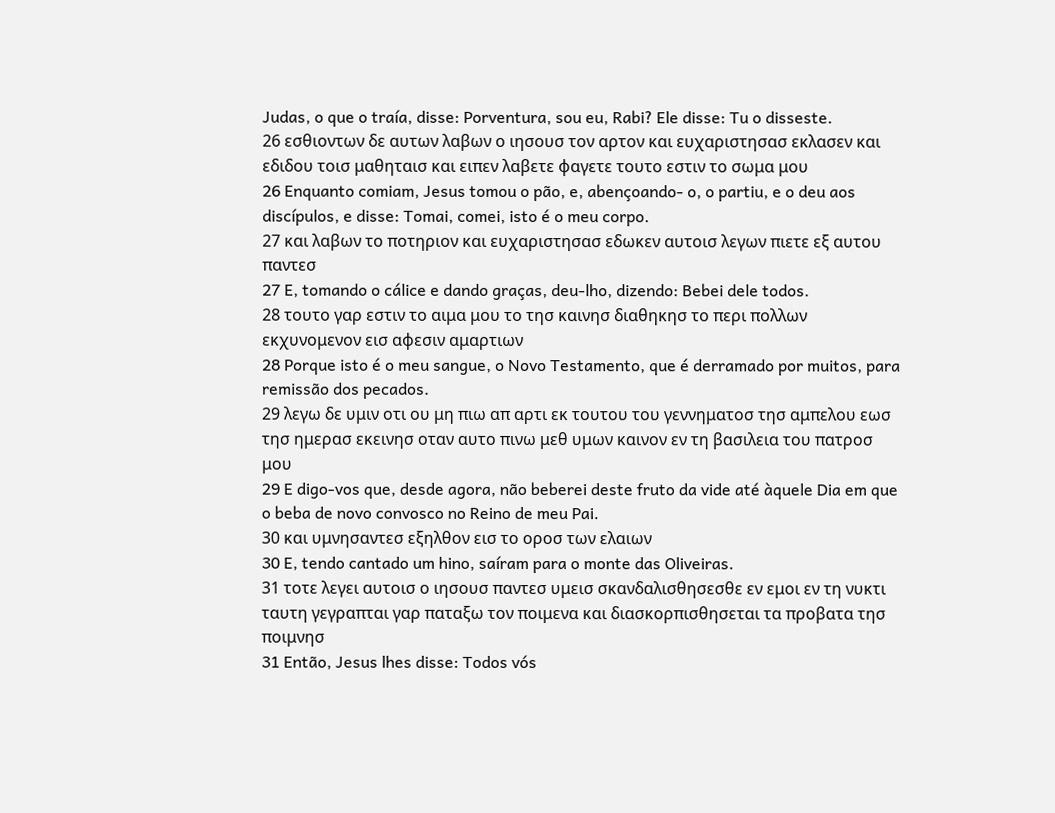Judas, o que o traía, disse: Porventura, sou eu, Rabi? Ele disse: Tu o disseste.
26 εσθιοντων δε αυτων λαβων ο ιησουσ τον αρτον και ευχαριστησασ εκλασεν και εδιδου τοισ μαθηταισ και ειπεν λαβετε φαγετε τουτο εστιν το σωμα μου
26 Enquanto comiam, Jesus tomou o pão, e, abençoando- o, o partiu, e o deu aos discípulos, e disse: Tomai, comei, isto é o meu corpo.
27 και λαβων το ποτηριον και ευχαριστησασ εδωκεν αυτοισ λεγων πιετε εξ αυτου παντεσ
27 E, tomando o cálice e dando graças, deu-lho, dizendo: Bebei dele todos.
28 τουτο γαρ εστιν το αιμα μου το τησ καινησ διαθηκησ το περι πολλων εκχυνομενον εισ αφεσιν αμαρτιων
28 Porque isto é o meu sangue, o Novo Testamento, que é derramado por muitos, para remissão dos pecados.
29 λεγω δε υμιν οτι ου μη πιω απ αρτι εκ τουτου του γεννηματοσ τησ αμπελου εωσ τησ ημερασ εκεινησ οταν αυτο πινω μεθ υμων καινον εν τη βασιλεια του πατροσ μου
29 E digo-vos que, desde agora, não beberei deste fruto da vide até àquele Dia em que o beba de novo convosco no Reino de meu Pai.
30 και υμνησαντεσ εξηλθον εισ το οροσ των ελαιων
30 E, tendo cantado um hino, saíram para o monte das Oliveiras.
31 τοτε λεγει αυτοισ ο ιησουσ παντεσ υμεισ σκανδαλισθησεσθε εν εμοι εν τη νυκτι ταυτη γεγραπται γαρ παταξω τον ποιμενα και διασκορπισθησεται τα προβατα τησ ποιμνησ
31 Então, Jesus lhes disse: Todos vós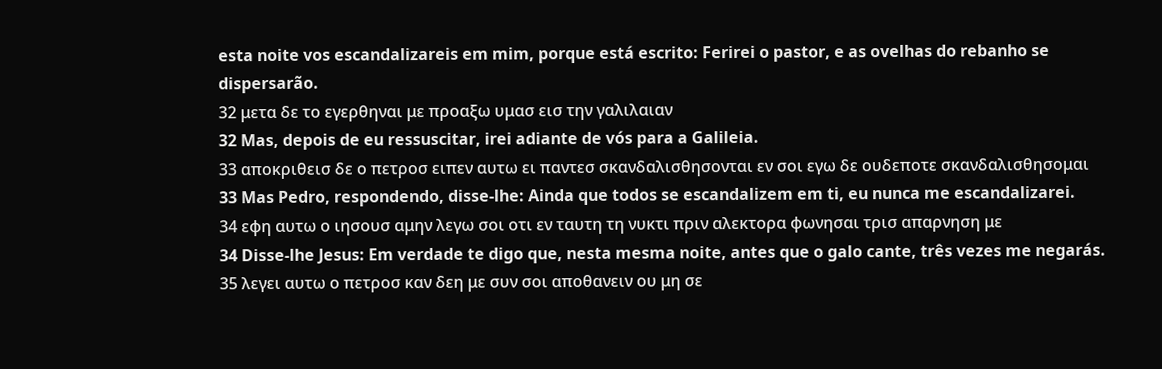esta noite vos escandalizareis em mim, porque está escrito: Ferirei o pastor, e as ovelhas do rebanho se dispersarão.
32 μετα δε το εγερθηναι με προαξω υμασ εισ την γαλιλαιαν
32 Mas, depois de eu ressuscitar, irei adiante de vós para a Galileia.
33 αποκριθεισ δε ο πετροσ ειπεν αυτω ει παντεσ σκανδαλισθησονται εν σοι εγω δε ουδεποτε σκανδαλισθησομαι
33 Mas Pedro, respondendo, disse-lhe: Ainda que todos se escandalizem em ti, eu nunca me escandalizarei.
34 εφη αυτω ο ιησουσ αμην λεγω σοι οτι εν ταυτη τη νυκτι πριν αλεκτορα φωνησαι τρισ απαρνηση με
34 Disse-lhe Jesus: Em verdade te digo que, nesta mesma noite, antes que o galo cante, três vezes me negarás.
35 λεγει αυτω ο πετροσ καν δεη με συν σοι αποθανειν ου μη σε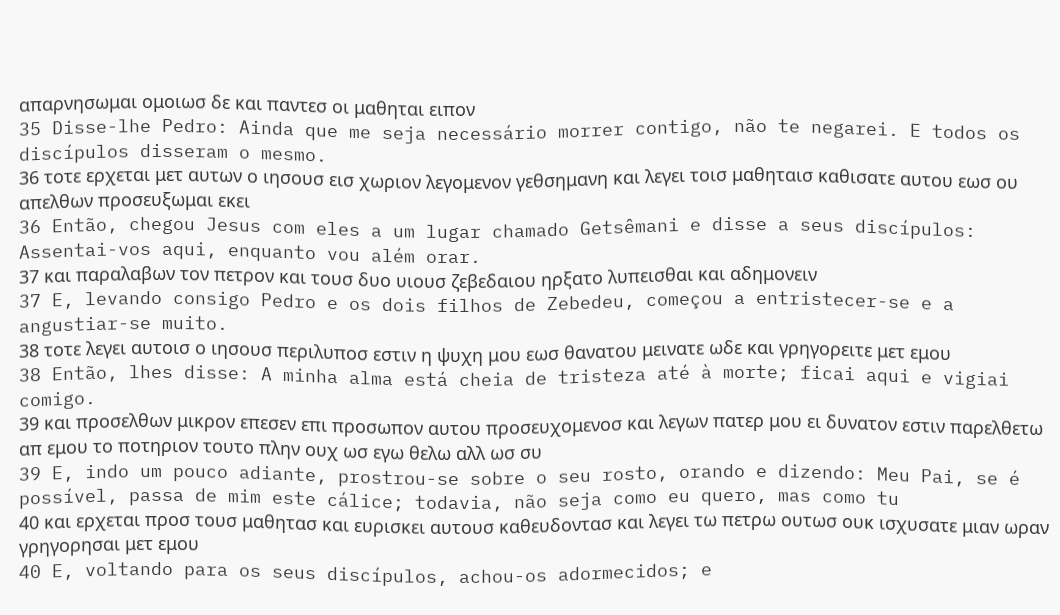απαρνησωμαι ομοιωσ δε και παντεσ οι μαθηται ειπον
35 Disse-lhe Pedro: Ainda que me seja necessário morrer contigo, não te negarei. E todos os discípulos disseram o mesmo.
36 τοτε ερχεται μετ αυτων ο ιησουσ εισ χωριον λεγομενον γεθσημανη και λεγει τοισ μαθηταισ καθισατε αυτου εωσ ου απελθων προσευξωμαι εκει
36 Então, chegou Jesus com eles a um lugar chamado Getsêmani e disse a seus discípulos: Assentai-vos aqui, enquanto vou além orar.
37 και παραλαβων τον πετρον και τουσ δυο υιουσ ζεβεδαιου ηρξατο λυπεισθαι και αδημονειν
37 E, levando consigo Pedro e os dois filhos de Zebedeu, começou a entristecer-se e a angustiar-se muito.
38 τοτε λεγει αυτοισ ο ιησουσ περιλυποσ εστιν η ψυχη μου εωσ θανατου μεινατε ωδε και γρηγορειτε μετ εμου
38 Então, lhes disse: A minha alma está cheia de tristeza até à morte; ficai aqui e vigiai comigo.
39 και προσελθων μικρον επεσεν επι προσωπον αυτου προσευχομενοσ και λεγων πατερ μου ει δυνατον εστιν παρελθετω απ εμου το ποτηριον τουτο πλην ουχ ωσ εγω θελω αλλ ωσ συ
39 E, indo um pouco adiante, prostrou-se sobre o seu rosto, orando e dizendo: Meu Pai, se é possível, passa de mim este cálice; todavia, não seja como eu quero, mas como tu
40 και ερχεται προσ τουσ μαθητασ και ευρισκει αυτουσ καθευδοντασ και λεγει τω πετρω ουτωσ ουκ ισχυσατε μιαν ωραν γρηγορησαι μετ εμου
40 E, voltando para os seus discípulos, achou-os adormecidos; e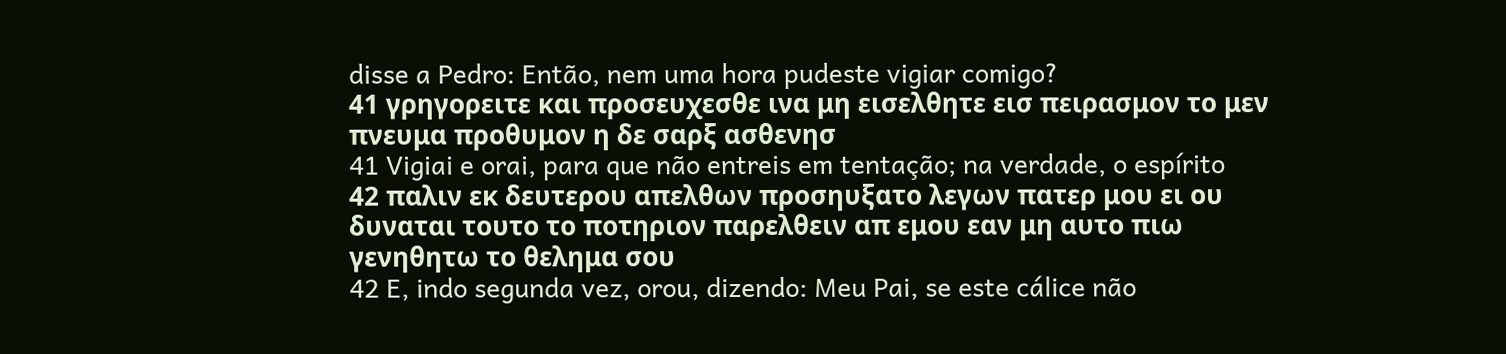disse a Pedro: Então, nem uma hora pudeste vigiar comigo?
41 γρηγορειτε και προσευχεσθε ινα μη εισελθητε εισ πειρασμον το μεν πνευμα προθυμον η δε σαρξ ασθενησ
41 Vigiai e orai, para que não entreis em tentação; na verdade, o espírito
42 παλιν εκ δευτερου απελθων προσηυξατο λεγων πατερ μου ει ου δυναται τουτο το ποτηριον παρελθειν απ εμου εαν μη αυτο πιω γενηθητω το θελημα σου
42 E, indo segunda vez, orou, dizendo: Meu Pai, se este cálice não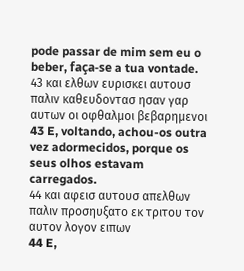pode passar de mim sem eu o beber, faça-se a tua vontade.
43 και ελθων ευρισκει αυτουσ παλιν καθευδοντασ ησαν γαρ αυτων οι οφθαλμοι βεβαρημενοι
43 E, voltando, achou-os outra vez adormecidos, porque os seus olhos estavam carregados.
44 και αφεισ αυτουσ απελθων παλιν προσηυξατο εκ τριτου τον αυτον λογον ειπων
44 E,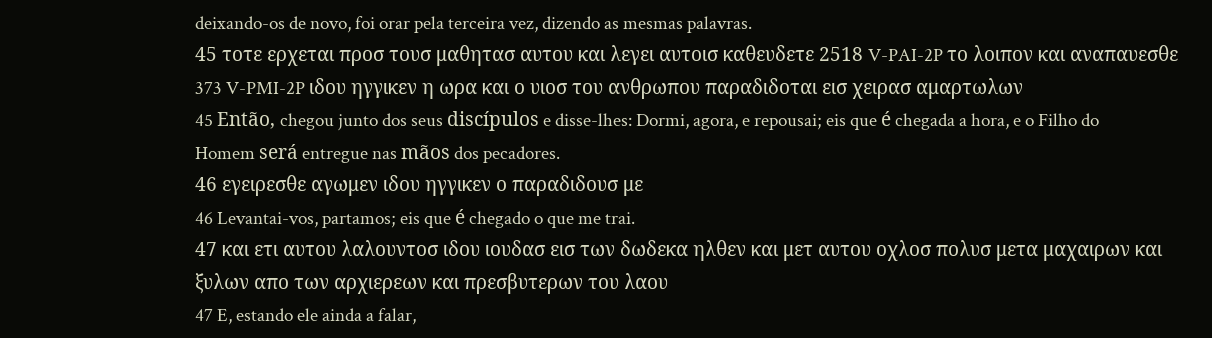deixando-os de novo, foi orar pela terceira vez, dizendo as mesmas palavras.
45 τοτε ερχεται προσ τουσ μαθητασ αυτου και λεγει αυτοισ καθευδετε 2518 V-PAI-2P το λοιπον και αναπαυεσθε 373 V-PMI-2P ιδου ηγγικεν η ωρα και ο υιοσ του ανθρωπου παραδιδοται εισ χειρασ αμαρτωλων
45 Então, chegou junto dos seus discípulos e disse-lhes: Dormi, agora, e repousai; eis que é chegada a hora, e o Filho do Homem será entregue nas mãos dos pecadores.
46 εγειρεσθε αγωμεν ιδου ηγγικεν ο παραδιδουσ με
46 Levantai-vos, partamos; eis que é chegado o que me trai.
47 και ετι αυτου λαλουντοσ ιδου ιουδασ εισ των δωδεκα ηλθεν και μετ αυτου οχλοσ πολυσ μετα μαχαιρων και ξυλων απο των αρχιερεων και πρεσβυτερων του λαου
47 E, estando ele ainda a falar,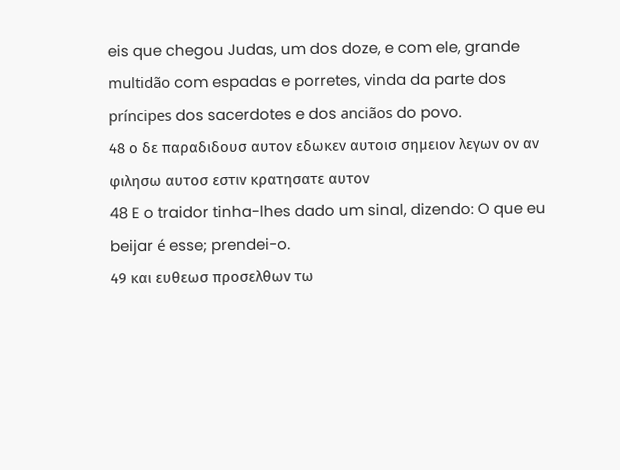eis que chegou Judas, um dos doze, e com ele, grande multidão com espadas e porretes, vinda da parte dos príncipes dos sacerdotes e dos anciãos do povo.
48 ο δε παραδιδουσ αυτον εδωκεν αυτοισ σημειον λεγων ον αν φιλησω αυτοσ εστιν κρατησατε αυτον
48 E o traidor tinha-lhes dado um sinal, dizendo: O que eu beijar é esse; prendei-o.
49 και ευθεωσ προσελθων τω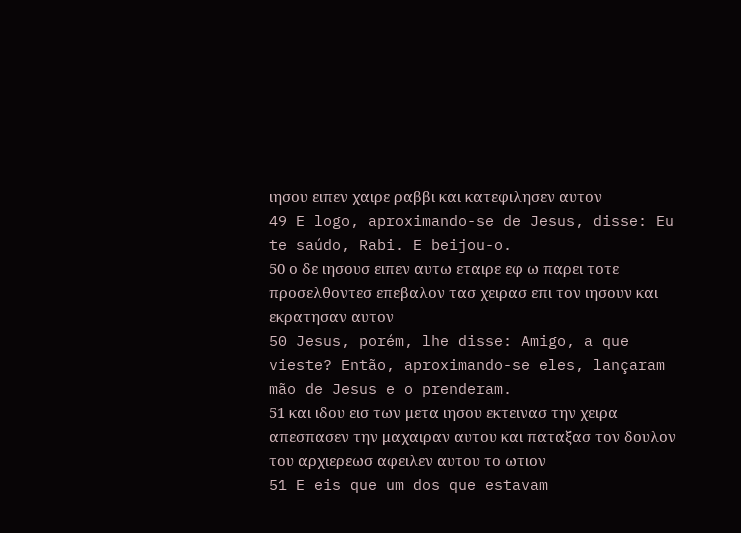ιησου ειπεν χαιρε ραββι και κατεφιλησεν αυτον
49 E logo, aproximando-se de Jesus, disse: Eu te saúdo, Rabi. E beijou-o.
50 ο δε ιησουσ ειπεν αυτω εταιρε εφ ω παρει τοτε προσελθοντεσ επεβαλον τασ χειρασ επι τον ιησουν και εκρατησαν αυτον
50 Jesus, porém, lhe disse: Amigo, a que vieste? Então, aproximando-se eles, lançaram mão de Jesus e o prenderam.
51 και ιδου εισ των μετα ιησου εκτεινασ την χειρα απεσπασεν την μαχαιραν αυτου και παταξασ τον δουλον του αρχιερεωσ αφειλεν αυτου το ωτιον
51 E eis que um dos que estavam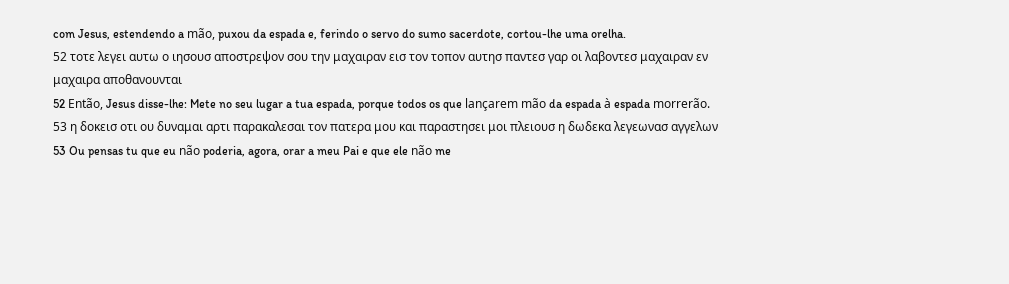com Jesus, estendendo a mão, puxou da espada e, ferindo o servo do sumo sacerdote, cortou-lhe uma orelha.
52 τοτε λεγει αυτω ο ιησουσ αποστρεψον σου την μαχαιραν εισ τον τοπον αυτησ παντεσ γαρ οι λαβοντεσ μαχαιραν εν μαχαιρα αποθανουνται
52 Então, Jesus disse-lhe: Mete no seu lugar a tua espada, porque todos os que lançarem mão da espada à espada morrerão.
53 η δοκεισ οτι ου δυναμαι αρτι παρακαλεσαι τον πατερα μου και παραστησει μοι πλειουσ η δωδεκα λεγεωνασ αγγελων
53 Ou pensas tu que eu não poderia, agora, orar a meu Pai e que ele não me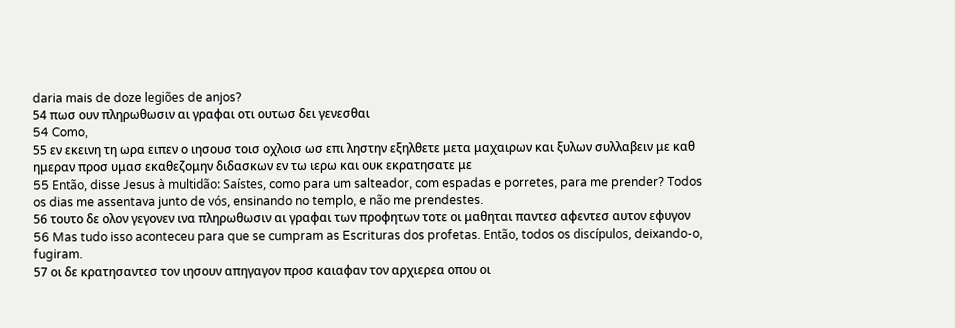daria mais de doze legiões de anjos?
54 πωσ ουν πληρωθωσιν αι γραφαι οτι ουτωσ δει γενεσθαι
54 Como,
55 εν εκεινη τη ωρα ειπεν ο ιησουσ τοισ οχλοισ ωσ επι ληστην εξηλθετε μετα μαχαιρων και ξυλων συλλαβειν με καθ ημεραν προσ υμασ εκαθεζομην διδασκων εν τω ιερω και ουκ εκρατησατε με
55 Então, disse Jesus à multidão: Saístes, como para um salteador, com espadas e porretes, para me prender? Todos os dias me assentava junto de vós, ensinando no templo, e não me prendestes.
56 τουτο δε ολον γεγονεν ινα πληρωθωσιν αι γραφαι των προφητων τοτε οι μαθηται παντεσ αφεντεσ αυτον εφυγον
56 Mas tudo isso aconteceu para que se cumpram as Escrituras dos profetas. Então, todos os discípulos, deixando-o, fugiram.
57 οι δε κρατησαντεσ τον ιησουν απηγαγον προσ καιαφαν τον αρχιερεα οπου οι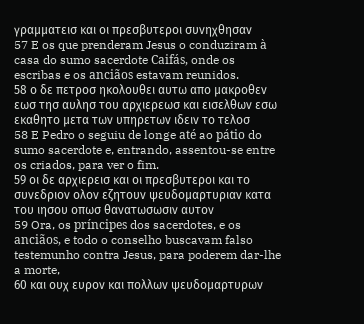γραμματεισ και οι πρεσβυτεροι συνηχθησαν
57 E os que prenderam Jesus o conduziram à casa do sumo sacerdote Caifás, onde os escribas e os anciãos estavam reunidos.
58 ο δε πετροσ ηκολουθει αυτω απο μακροθεν εωσ τησ αυλησ του αρχιερεωσ και εισελθων εσω εκαθητο μετα των υπηρετων ιδειν το τελοσ
58 E Pedro o seguiu de longe até ao pátio do sumo sacerdote e, entrando, assentou-se entre os criados, para ver o fim.
59 οι δε αρχιερεισ και οι πρεσβυτεροι και το συνεδριον ολον εζητουν ψευδομαρτυριαν κατα του ιησου οπωσ θανατωσωσιν αυτον
59 Ora, os príncipes dos sacerdotes, e os anciãos, e todo o conselho buscavam falso testemunho contra Jesus, para poderem dar-lhe a morte,
60 και ουχ ευρον και πολλων ψευδομαρτυρων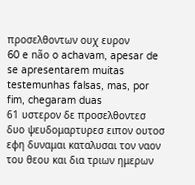προσελθοντων ουχ ευρον
60 e não o achavam, apesar de se apresentarem muitas testemunhas falsas, mas, por fim, chegaram duas
61 υστερον δε προσελθοντεσ δυο ψευδομαρτυρεσ ειπον ουτοσ εφη δυναμαι καταλυσαι τον ναον του θεου και δια τριων ημερων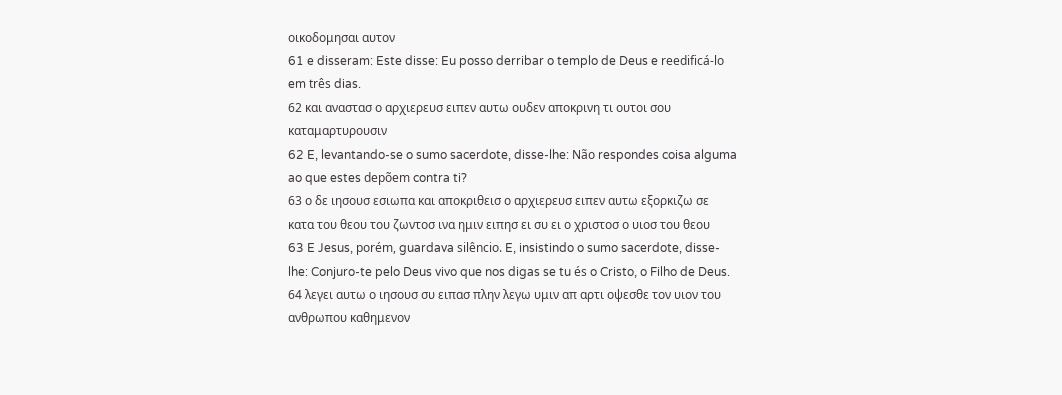οικοδομησαι αυτον
61 e disseram: Este disse: Eu posso derribar o templo de Deus e reedificá-lo em três dias.
62 και αναστασ ο αρχιερευσ ειπεν αυτω ουδεν αποκρινη τι ουτοι σου καταμαρτυρουσιν
62 E, levantando-se o sumo sacerdote, disse-lhe: Não respondes coisa alguma ao que estes depõem contra ti?
63 ο δε ιησουσ εσιωπα και αποκριθεισ ο αρχιερευσ ειπεν αυτω εξορκιζω σε κατα του θεου του ζωντοσ ινα ημιν ειπησ ει συ ει ο χριστοσ ο υιοσ του θεου
63 E Jesus, porém, guardava silêncio. E, insistindo o sumo sacerdote, disse-lhe: Conjuro-te pelo Deus vivo que nos digas se tu és o Cristo, o Filho de Deus.
64 λεγει αυτω ο ιησουσ συ ειπασ πλην λεγω υμιν απ αρτι οψεσθε τον υιον του ανθρωπου καθημενον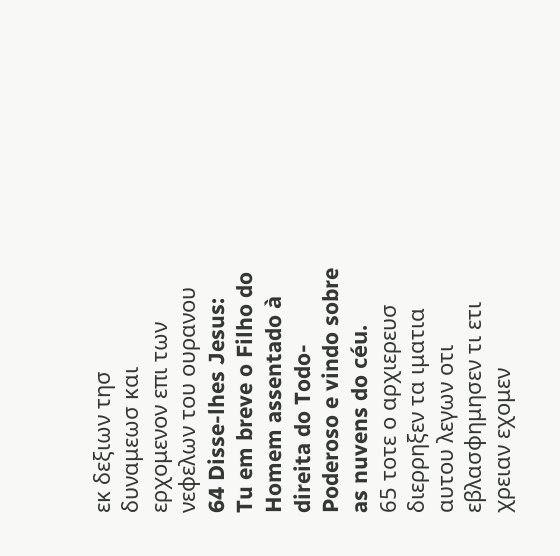εκ δεξιων τησ δυναμεωσ και ερχομενον επι των νεφελων του ουρανου
64 Disse-lhes Jesus: Tu em breve o Filho do Homem assentado à direita do Todo-Poderoso e vindo sobre as nuvens do céu.
65 τοτε ο αρχιερευσ διερρηξεν τα ιματια αυτου λεγων οτι εβλασφημησεν τι ετι χρειαν εχομεν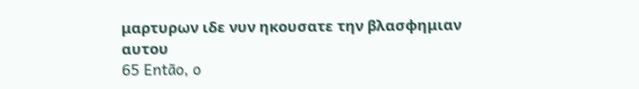μαρτυρων ιδε νυν ηκουσατε την βλασφημιαν αυτου
65 Então, o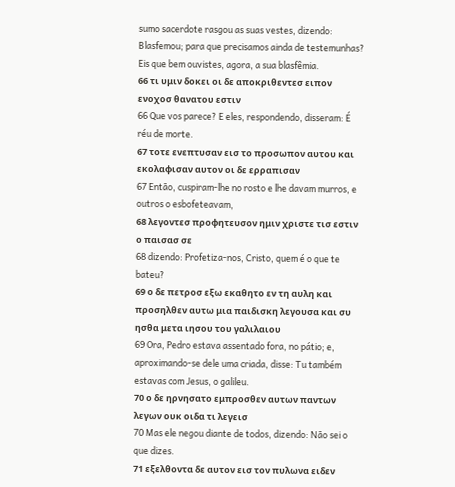sumo sacerdote rasgou as suas vestes, dizendo: Blasfemou; para que precisamos ainda de testemunhas? Eis que bem ouvistes, agora, a sua blasfêmia.
66 τι υμιν δοκει οι δε αποκριθεντεσ ειπον ενοχοσ θανατου εστιν
66 Que vos parece? E eles, respondendo, disseram: É réu de morte.
67 τοτε ενεπτυσαν εισ το προσωπον αυτου και εκολαφισαν αυτον οι δε ερραπισαν
67 Então, cuspiram-lhe no rosto e lhe davam murros, e outros o esbofeteavam,
68 λεγοντεσ προφητευσον ημιν χριστε τισ εστιν ο παισασ σε
68 dizendo: Profetiza-nos, Cristo, quem é o que te bateu?
69 ο δε πετροσ εξω εκαθητο εν τη αυλη και προσηλθεν αυτω μια παιδισκη λεγουσα και συ ησθα μετα ιησου του γαλιλαιου
69 Ora, Pedro estava assentado fora, no pátio; e, aproximando-se dele uma criada, disse: Tu também estavas com Jesus, o galileu.
70 ο δε ηρνησατο εμπροσθεν αυτων παντων λεγων ουκ οιδα τι λεγεισ
70 Mas ele negou diante de todos, dizendo: Não sei o que dizes.
71 εξελθοντα δε αυτον εισ τον πυλωνα ειδεν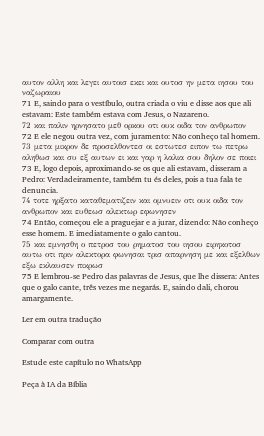αυτον αλλη και λεγει αυτοισ εκει και ουτοσ ην μετα ιησου του ναζωραιου
71 E, saindo para o vestíbulo, outra criada o viu e disse aos que ali estavam: Este também estava com Jesus, o Nazareno.
72 και παλιν ηρνησατο μεθ ορκου οτι ουκ οιδα τον ανθρωπον
72 E ele negou outra vez, com juramento: Não conheço tal homem.
73 μετα μικρον δε προσελθοντεσ οι εστωτεσ ειπον τω πετρω αληθωσ και συ εξ αυτων ει και γαρ η λαλια σου δηλον σε ποιει
73 E, logo depois, aproximando-se os que ali estavam, disseram a Pedro: Verdadeiramente, também tu és deles, pois a tua fala te denuncia.
74 τοτε ηρξατο καταθεματιζειν και ομνυειν οτι ουκ οιδα τον ανθρωπον και ευθεωσ αλεκτωρ εφωνησεν
74 Então, começou ele a praguejar e a jurar, dizendo: Não conheço esse homem. E imediatamente o galo cantou.
75 και εμνησθη ο πετροσ του ρηματοσ του ιησου ειρηκοτοσ αυτω οτι πριν αλεκτορα φωνησαι τρισ απαρνηση με και εξελθων εξω εκλαυσεν πικρωσ
75 E lembrou-se Pedro das palavras de Jesus, que lhe dissera: Antes que o galo cante, três vezes me negarás. E, saindo dali, chorou amargamente.

Ler em outra tradução

Comparar com outra

Estude este capítulo no WhatsApp

Peça à IA da Bíblia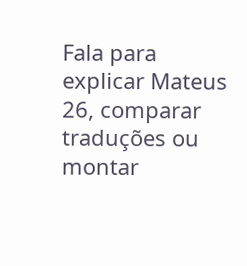Fala para explicar Mateus 26, comparar traduções ou montar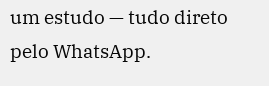um estudo — tudo direto pelo WhatsApp.